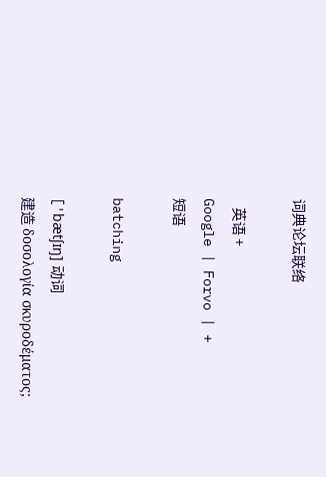词典论坛联络

   英语 +
Google | Forvo | +
短语

batching

['bætʃɪŋ] 动词
建造 δοσολογία σκυροδέματος;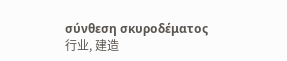σύνθεση σκυροδέματος
行业, 建造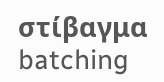στίβαγμα
batching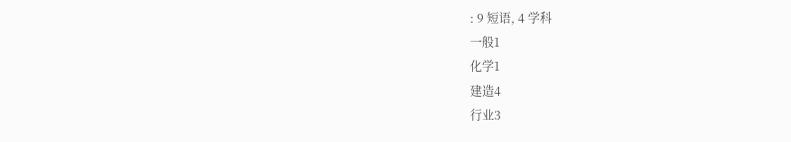: 9 短语, 4 学科
一般1
化学1
建造4
行业3